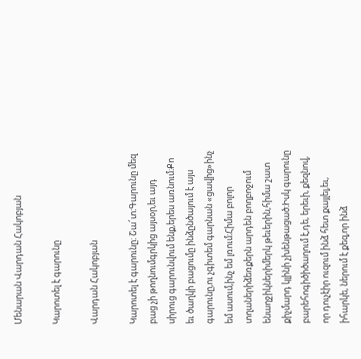Մենարան Վարդան Հակոբյան

Կարոտել է գարունը

Վարդան Հակոբյան

Կարոտել է գարունը։ Շա՜տ։Գարունը մեզ բաց չի թողնումգրկից այսօր,եւ այդ սիրուց գարունվում ենք,երես առնում։Քո եւ ծաղկի բացումը ինձընծայում է այս գարունը,ու չգիտեմ գարնան «ցավից»ինչ եմ ասում,ինչ եմ լռում։Հիմա բոլոր տղաներիձեռքերն արդեն բողբոջում ենաղջիկներիմերկ թեւերին,հիմա շատ քիչմարդ կլինի չխենթացած։Իսկ գարունը բարեհոգիծիծաղում է,դե, երեւի, քեզնով, որ դուչէիր ուզում ինձ հետ քայլել,եւ, իհարկե, ներում է քեզ,որ ինձ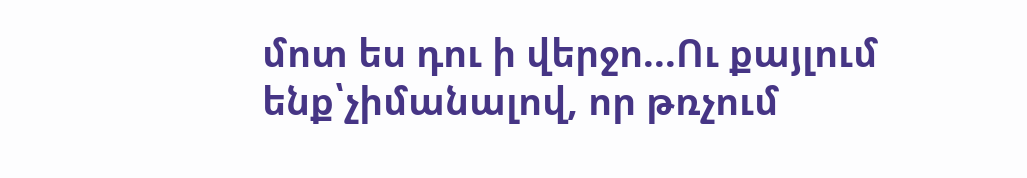մոտ ես դու ի վերջո...Ու քայլում ենք՝չիմանալով, որ թռչում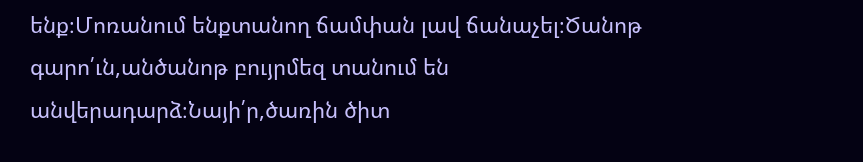ենք։Մոռանում ենքտանող ճամփան լավ ճանաչել։Ծանոթ գարո՛ւն,անծանոթ բույրմեզ տանում են անվերադարձ։Նայի՛ր,ծառին ծիտ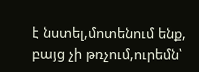է նստել,մոտենում ենք, բայց չի թռչում,ուրեմն՝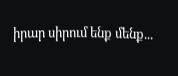իրար սիրում ենք մենք...